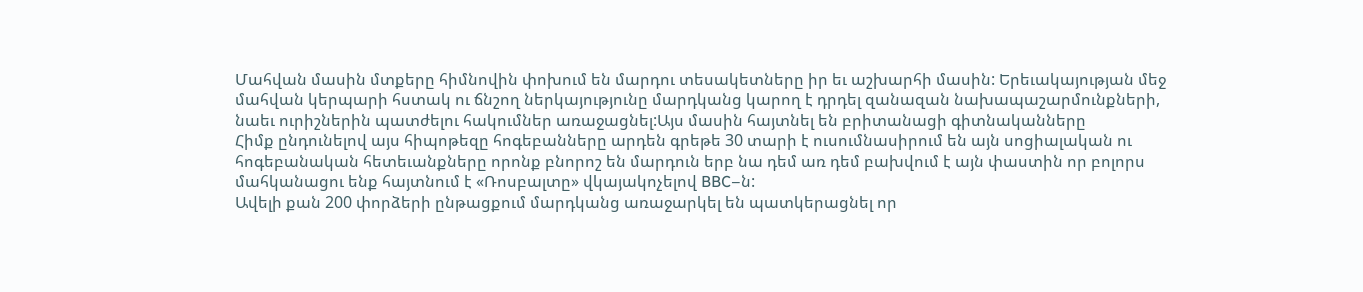Մահվան մասին մտքերը հիմնովին փոխում են մարդու տեսակետները իր եւ աշխարհի մասին: Երեւակայության մեջ մահվան կերպարի հստակ ու ճնշող ներկայությունը մարդկանց կարող է դրդել զանազան նախապաշարմունքների, նաեւ ուրիշներին պատժելու հակումներ առաջացնել:Այս մասին հայտնել են բրիտանացի գիտնականները
Հիմք ընդունելով այս հիպոթեզը հոգեբանները արդեն գրեթե 30 տարի է ուսումնասիրում են այն սոցիալական ու հոգեբանական հետեւանքները որոնք բնորոշ են մարդուն երբ նա դեմ առ դեմ բախվում է այն փաստին որ բոլորս մահկանացու ենք հայտնում է «Ռոսբալտը» վկայակոչելով BBC–ն:
Ավելի քան 200 փորձերի ընթացքում մարդկանց առաջարկել են պատկերացնել որ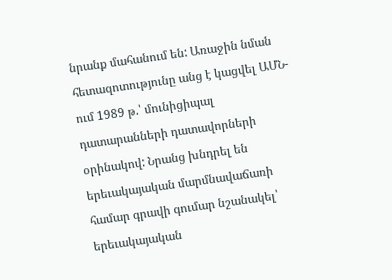նրանք մահանում են: Առաջին նման հետազոտությունը անց է կացվել ԱՄՆ-ում 1989 թ.՝ մունիցիպալ դատարանների դատավորների օրինակով: Նրանց խնդրել են երեւակայական մարմնավաճառի համար գրավի գումար նշանակել՝ երեւակայական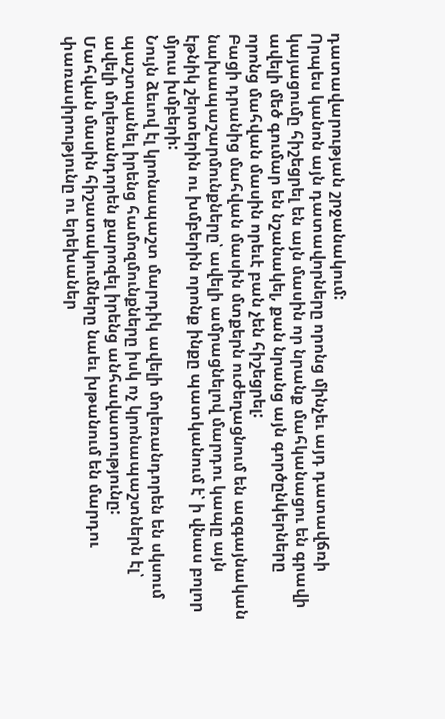դատավարության շրջանակում:
Որպես կանոն այն դատավորները որոնց մինչեւ այդ դատավճռի կայացումը հիշեցրել են այն մասին որ նրանք մահկանացու են գրավի ավելի մեծ գումար են նշանակել, քան նրանց այն գործընկերները որոնց մահվան մասին որեւէ բան չեն հիշեցրել:
Բացի դրանից մահվան մասին մտքերն ուժեղացնում են ազգայնական նախապաշարմունքները՝ ավելի ամրացնելով մարդու կապը այն էթնիկ շերտերին ու խմբերին որոնք ինքը պատկանում է՝ ի վնաս բոլոր մյուս խմբերի:
Նույն ձեւով էլ կրոնապաշտ մարդիկ ավելի մոլեռանդորեն են սկսում պաշտպանել իրենց համոզմունքները իսկ ոչ կրոնապաշտներն էլ՝ ավելի մոլեռանդորեն քարոզել իրենց անհավատությունը:
Մահվան մասին հիշատակումները նաեւ խթանում են մարդու փառասիրությունը ու երեխաներ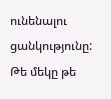ունենալու ցանկությունը: Թե մեկը թե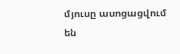մյուսը ասոցացվում են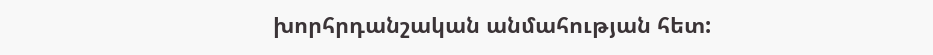խորհրդանշական անմահության հետ: